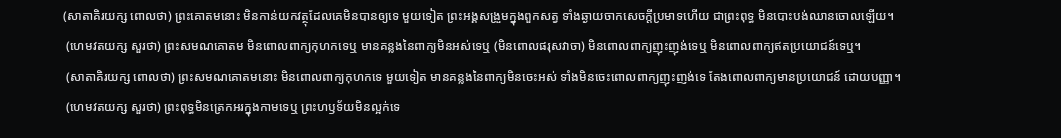(សាតាគិរយក្ស ពោលថា) ព្រះគោតមនោះ មិនកាន់យកវត្ថុដែលគេមិនបានឲ្យទេ មួយទៀត ព្រះអង្គសង្រួមក្នុងពួកសត្វ ទាំងឆ្ងាយចាកសេចក្តីប្រមាទហើយ ជាព្រះពុទ្ធ មិនបោះបង់ឈានចោលឡើយ។
 (ហេមវតយក្ស សួរថា) ព្រះសមណគោតម មិនពោលពាក្យកុហកទេឬ មានគន្លងនៃពាក្យមិនអស់ទេឬ (មិនពោលផរុសវាចា) មិនពោលពាក្យញុះញុង់ទេឬ មិនពោលពាក្យឥតប្រយោជន៍ទេឬ។
 (សាតាគិរយក្ស ពោលថា) ព្រះសមណគោតមនោះ មិនពោលពាក្យកុហកទេ មួយទៀត មានគន្លងនៃពាក្យមិនចេះអស់ ទាំងមិនចេះពោលពាក្យញុះញង់ទេ តែងពោលពាក្យមានប្រយោជន៍ ដោយបញ្ញា។
 (ហេមវតយក្ស សួរថា) ព្រះពុទ្ធមិនត្រេកអរក្នុងកាមទេឬ ព្រះហឫទ័យមិនល្អក់ទេ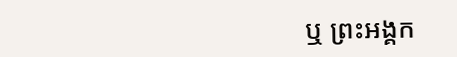ឬ ព្រះអង្គក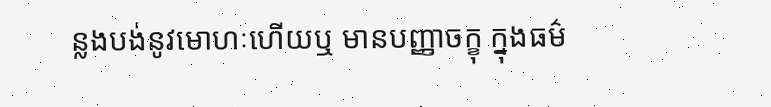ន្លងបង់នូវមោហៈហើយឬ មានបញ្ញាចក្ខុ ក្នុងធម៌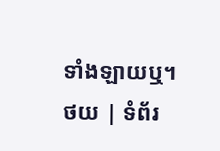ទាំងឡាយឬ។
ថយ | ទំព័រ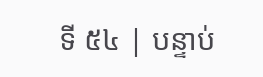ទី ៥៤ | បន្ទាប់